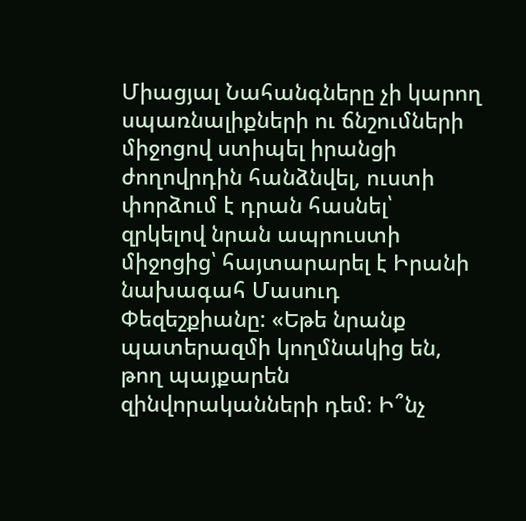Միացյալ Նահանգները չի կարող սպառնալիքների ու ճնշումների միջոցով ստիպել իրանցի ժողովրդին հանձնվել, ուստի փորձում է դրան հասնել՝ զրկելով նրան ապրուստի միջոցից՝ հայտարարել է Իրանի նախագահ Մասուդ Փեզեշքիանը: «Եթե նրանք պատերազմի կողմնակից են, թող պայքարեն զինվորականների դեմ։ Ի՞նչ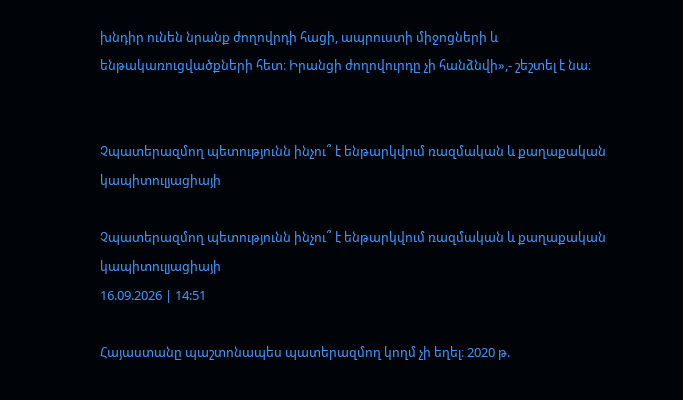խնդիր ունեն նրանք ժողովրդի հացի, ապրուստի միջոցների և ենթակառուցվածքների հետ։ Իրանցի ժողովուրդը չի հանձնվի»,- շեշտել է նա։


Չպատերազմող պետությունն ինչու՞ է ենթարկվում ռազմական և քաղաքական կապիտուլյացիայի

Չպատերազմող պետությունն ինչու՞ է ենթարկվում ռազմական և քաղաքական կապիտուլյացիայի
16.09.2026 | 14:51

Հայաստանը պաշտոնապես պատերազմող կողմ չի եղել։ 2020 թ.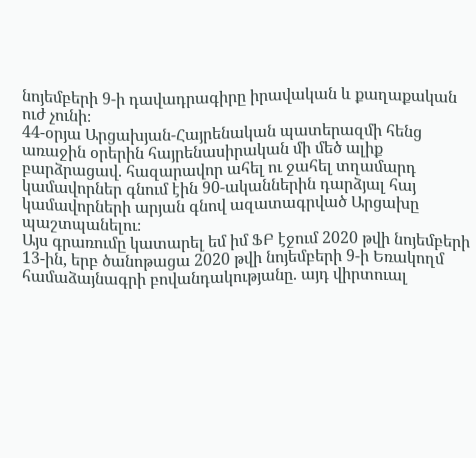նոյեմբերի 9-ի դավադրագիրը իրավական և քաղաքական ուժ չունի։
44-օրյա Արցախյան-Հայրենական պատերազմի հենց առաջին օրերին հայրենասիրական մի մեծ ալիք բարձրացավ. հազարավոր ահել ու ջահել տղամարդ կամավորներ գնում էին 90-ականներին դարձյալ հայ կամավորների արյան գնով ազատագրված Արցախը պաշտպանելու։
Այս գրառումը կատարել եմ իմ ՖԲ էջում 2020 թվի նոյեմբերի 13-ին, երբ ծանոթացա 2020 թվի նոյեմբերի 9-ի Եռակողմ համաձայնագրի բովանդակությանը. այդ վիրտուալ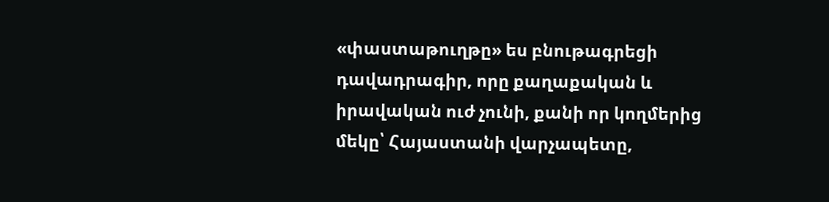«փաստաթուղթը» ես բնութագրեցի դավադրագիր, որը քաղաքական և իրավական ուժ չունի, քանի որ կողմերից մեկը՝ Հայաստանի վարչապետը,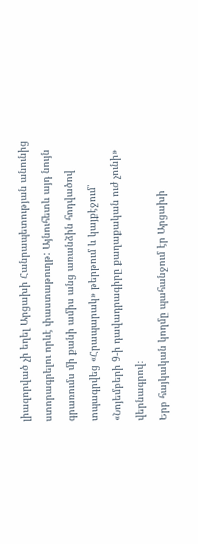լիազորված չի եղել Արցախի Հանրապետության անունից ստորագրելու որևէ փաստաթուղթ: Այնուհետև այդ նույն գրառումս մի քանի ամիս անց առանձին հոդվածով տպագրվեց «Հրապարակ» թերթում և կայքէջում՝ «Նոյեմբերի 9-ի դավադրագիրը քաղաքական ուժ չունի» վերնագրով։
Երբ հայկական կողմը պահանջում էր Արցախի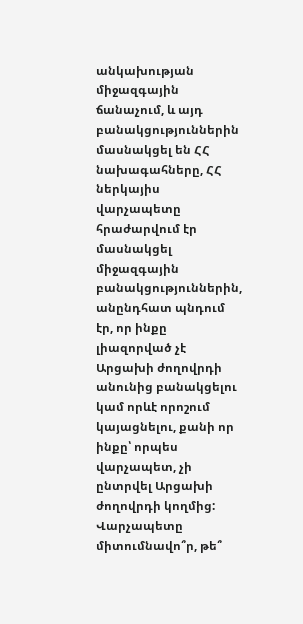անկախության միջազգային ճանաչում, և այդ բանակցություններին մասնակցել են ՀՀ նախագահները, ՀՀ ներկայիս վարչապետը հրաժարվում էր մասնակցել միջազգային բանակցություններին, անընդհատ պնդում էր, որ ինքը լիազորված չէ Արցախի ժողովրդի անունից բանակցելու կամ որևէ որոշում կայացնելու, քանի որ ինքը՝ որպես վարչապետ, չի ընտրվել Արցախի ժողովրդի կողմից:
Վարչապետը միտումնավո՞ր, թե՞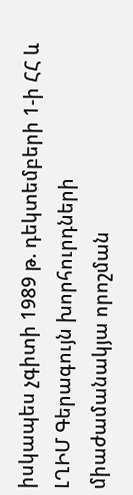իսկապես չգիտի 1989 թ. դեկտեմբերի 1-ի ՀՀ և ԼՂԻՄ Գերագույն խորհուրդների միաժամանակյա որոշման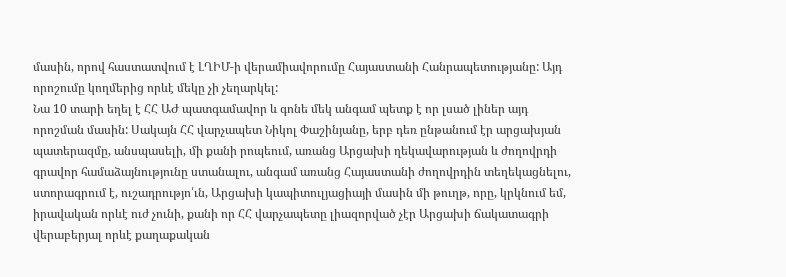մասին, որով հաստատվում է ԼՂԻՄ-ի վերամիավորումը Հայաստանի Հանրապետությանը: Այդ որոշումը կողմերից որևէ մեկը չի չեղարկել:
Նա 10 տարի եղել է ՀՀ ԱԺ պատգամավոր և գոնե մեկ անգամ պետք է որ լսած լիներ այդ որոշման մասին: Սակայն ՀՀ վարչապետ Նիկոլ Փաշինյանը, երբ դեռ ընթանում էր արցախյան պատերազմը, անսպասելի, մի քանի րոպեում, առանց Արցախի ղեկավարության և ժողովրդի գրավոր համաձայնությունը ստանալու, անգամ առանց Հայաստանի ժողովրդին տեղեկացնելու, ստորագրում է, ուշադրությո՛ւն, Արցախի կապիտուլյացիայի մասին մի թուղթ, որը, կրկնում եմ, իրավական որևէ ուժ չունի, քանի որ ՀՀ վարչապետը լիազորված չէր Արցախի ճակատագրի վերաբերյալ որևէ քաղաքական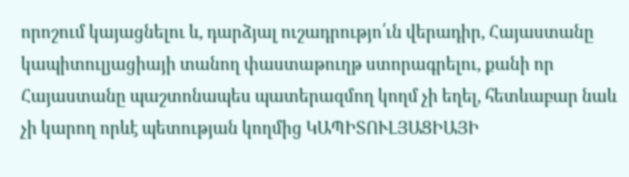որոշում կայացնելու և, դարձյալ ուշադրությո՛ւն վերադիր, Հայաստանը կապիտուլյացիայի տանող փաստաթուղթ ստորագրելու, քանի որ Հայաստանը պաշտոնապես պատերազմող կողմ չի եղել, հետևաբար նաև չի կարող որևէ պետության կողմից ԿԱՊԻՏՈՒԼՅԱՑԻԱՅԻ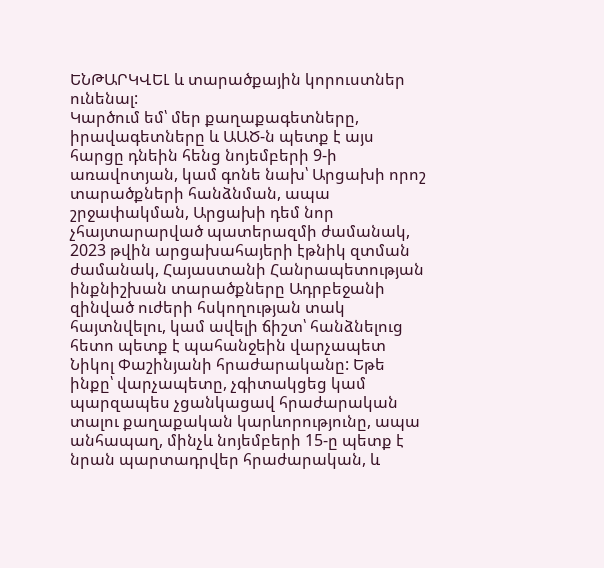ԵՆԹԱՐԿՎԵԼ և տարածքային կորուստներ ունենալ:
Կարծում եմ՝ մեր քաղաքագետները, իրավագետները և ԱԱԾ-ն պետք է այս հարցը դնեին հենց նոյեմբերի 9-ի առավոտյան, կամ գոնե նախ՝ Արցախի որոշ տարածքների հանձնման, ապա շրջափակման, Արցախի դեմ նոր չհայտարարված պատերազմի ժամանակ, 2023 թվին արցախահայերի էթնիկ զտման ժամանակ, Հայաստանի Հանրապետության ինքնիշխան տարածքները Ադրբեջանի զինված ուժերի հսկողության տակ հայտնվելու, կամ ավելի ճիշտ՝ հանձնելուց հետո պետք է պահանջեին վարչապետ Նիկոլ Փաշինյանի հրաժարականը: Եթե ինքը՝ վարչապետը, չգիտակցեց կամ պարզապես չցանկացավ հրաժարական տալու քաղաքական կարևորությունը, ապա անհապաղ, մինչև նոյեմբերի 15-ը պետք է նրան պարտադրվեր հրաժարական, և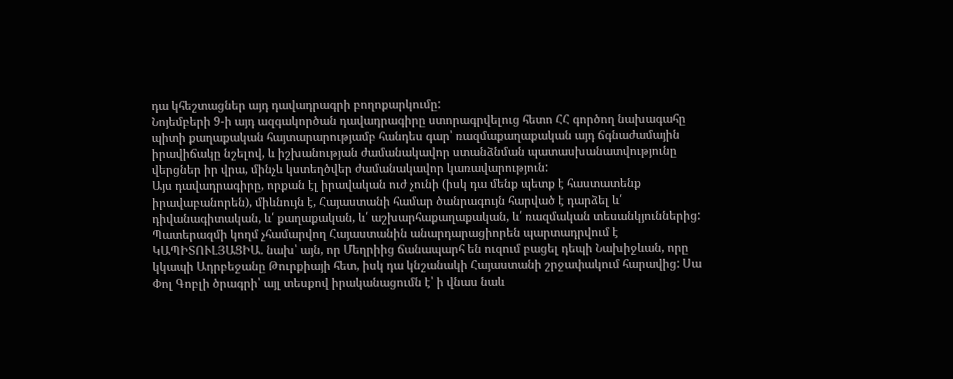դա կհեշտացներ այդ դավադրագրի բողոքարկումը:
Նոյեմբերի 9-ի այդ ազգակործան դավադրագիրը ստորագրվելուց հետո ՀՀ գործող նախագահը պիտի քաղաքական հայտարարությամբ հանդես գար՝ ռազմաքաղաքական այդ ճգնաժամային իրավիճակը նշելով, և իշխանության ժամանակավոր ստանձնման պատասխանատվությունը վերցներ իր վրա, մինչև կստեղծվեր ժամանակավոր կառավարություն:
Այս դավադրագիրը, որքան էլ իրավական ուժ չունի (իսկ դա մենք պետք է հաստատենք իրավաբանորեն), միևնույն է, Հայաստանի համար ծանրագույն հարված է դարձել և՛ դիվանագիտական, և՛ քաղաքական, և՛ աշխարհաքաղաքական, և՛ ռազմական տեսանկյուններից:
Պատերազմի կողմ չհամարվող Հայաստանին անարդարացիորեն պարտադրվում է ԿԱՊԻՏՈՒԼՅԱՑԻԱ. նախ՝ այն, որ Մեղրիից ճանապարհ են ուզում բացել դեպի Նախիջևան, որը կկապի Ադրբեջանը Թուրքիայի հետ, իսկ դա կնշանակի Հայաստանի շրջափակում հարավից: Սա Փոլ Գոբլի ծրագրի՝ այլ տեսքով իրականացումն է՝ ի վնաս նաև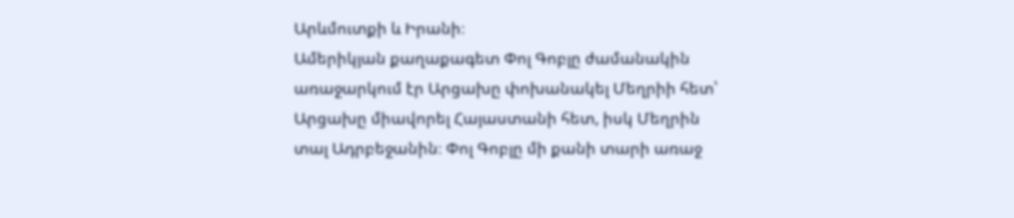Արևմուտքի և Իրանի։
Ամերիկյան քաղաքագետ Փոլ Գոբլը ժամանակին առաջարկում էր Արցախը փոխանակել Մեղրիի հետ՝ Արցախը միավորել Հայաստանի հետ, իսկ Մեղրին տալ Ադրբեջանին։ Փոլ Գոբլը մի քանի տարի առաջ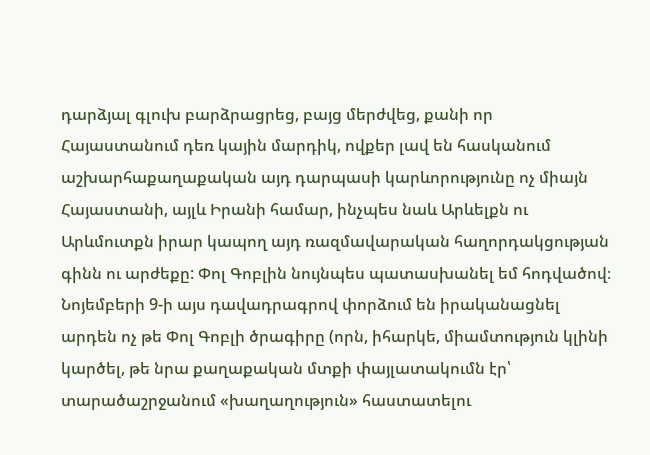դարձյալ գլուխ բարձրացրեց, բայց մերժվեց, քանի որ Հայաստանում դեռ կային մարդիկ, ովքեր լավ են հասկանում աշխարհաքաղաքական այդ դարպասի կարևորությունը ոչ միայն Հայաստանի, այլև Իրանի համար, ինչպես նաև Արևելքն ու Արևմուտքն իրար կապող այդ ռազմավարական հաղորդակցության գինն ու արժեքը: Փոլ Գոբլին նույնպես պատասխանել եմ հոդվածով։
Նոյեմբերի 9-ի այս դավադրագրով փորձում են իրականացնել արդեն ոչ թե Փոլ Գոբլի ծրագիրը (որն, իհարկե, միամտություն կլինի կարծել, թե նրա քաղաքական մտքի փայլատակումն էր՝ տարածաշրջանում «խաղաղություն» հաստատելու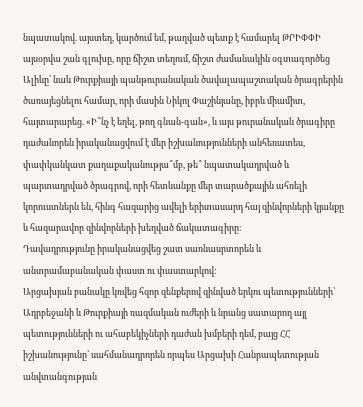նպատակով. այստեղ, կարծում եմ, թաղված պետք է համարել ԹՐԻՓՓԻ այսօրվա շան գլուխը, որը ճիշտ տեղում, ճիշտ ժամանակին օգտագործեց Ալիևը՝ նաև Թուրքիայի պանթուրանական ծավալապաշտական ծրագրերին ծառայեցնելու համար, որի մասին Նիկոլ Փաշինյանը, իբրև միամիտ, հայտարարեց. «Ի՞նչ է եղել, թող գնան-գան», և այս թուրանական ծրագիրը դաժանորեն իրականացվում է մեր իշխանությունների անհեռատես, փափկանկատ քաղաքականությա՞մբ, թե՞ նպատակադրված և պարտադրված ծրագրով, որի հետևանքը մեր տարածքային ահռելի կորուստներն են, հինգ հազարից ավելի երիտասարդ հայ զինվորների կյանքը և հազարավոր զինվորների խեղված ճակատագիրը։
Դավադրությունը իրականացվեց շատ սառնասրտորեն և անտրամաբանական փաստ ու փաստարկով:
Արցախյան բանակը կռվեց հզոր զենքերով զինված երկու պետությունների՝ Ադրբեջանի և Թուրքիայի ռազմական ուժերի և նրանց սատարող այլ պետությունների ու ահաբեկիչների դաժան խմբերի դեմ, բայց ՀՀ իշխանությունը՝ սահմանադրորեն որպես Արցախի Հանրապետության անվտանգության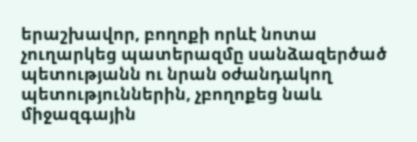երաշխավոր, բողոքի որևէ նոտա չուղարկեց պատերազմը սանձազերծած պետությանն ու նրան օժանդակող պետություններին, չբողոքեց նաև միջազգային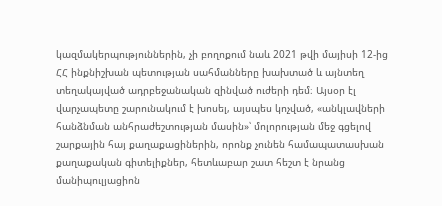կազմակերպություններին, չի բողոքում նաև 2021 թվի մայիսի 12-ից ՀՀ ինքնիշխան պետության սահմանները խախտած և այնտեղ տեղակայված ադրբեջանական զինված ուժերի դեմ։ Այսօր էլ վարչապետը շարունակում է խոսել, այսպես կոչված, «անկլավների հանձնման անհրաժեշտության մասին»՝ մոլորության մեջ գցելով շարքային հայ քաղաքացիներին, որոնք չունեն համապատասխան քաղաքական գիտելիքներ, հետևաբար շատ հեշտ է նրանց մանիպուլյացիոն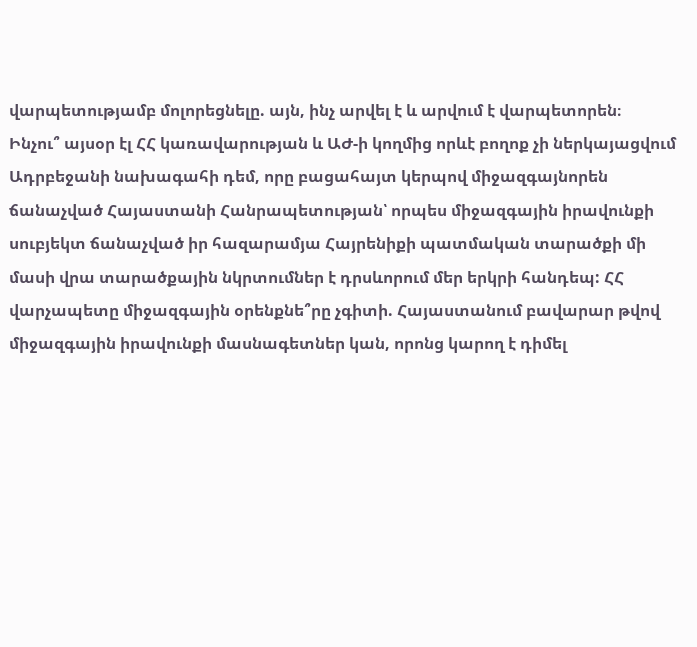վարպետությամբ մոլորեցնելը. այն, ինչ արվել է և արվում է վարպետորեն։
Ինչու՞ այսօր էլ ՀՀ կառավարության և ԱԺ-ի կողմից որևէ բողոք չի ներկայացվում Ադրբեջանի նախագահի դեմ, որը բացահայտ կերպով միջազգայնորեն ճանաչված Հայաստանի Հանրապետության՝ որպես միջազգային իրավունքի սուբյեկտ ճանաչված իր հազարամյա Հայրենիքի պատմական տարածքի մի մասի վրա տարածքային նկրտումներ է դրսևորում մեր երկրի հանդեպ: ՀՀ վարչապետը միջազգային օրենքնե՞րը չգիտի. Հայաստանում բավարար թվով միջազգային իրավունքի մասնագետներ կան, որոնց կարող է դիմել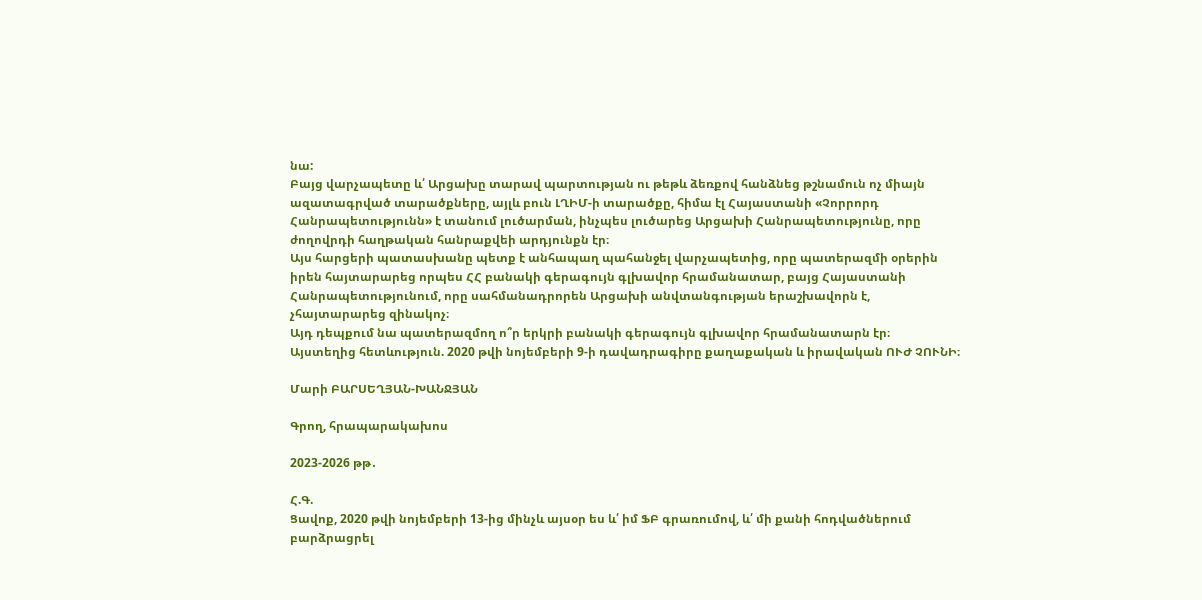նա:
Բայց վարչապետը և՛ Արցախը տարավ պարտության ու թեթև ձեռքով հանձնեց թշնամուն ոչ միայն ազատագրված տարածքները, այլև բուն ԼՂԻՄ-ի տարածքը, հիմա էլ Հայաստանի «Չորրորդ Հանրապետությունն» է տանում լուծարման, ինչպես լուծարեց Արցախի Հանրապետությունը, որը ժողովրդի հաղթական հանրաքվեի արդյունքն էր։
Այս հարցերի պատասխանը պետք է անհապաղ պահանջել վարչապետից, որը պատերազմի օրերին իրեն հայտարարեց որպես ՀՀ բանակի գերագույն գլխավոր հրամանատար, բայց Հայաստանի Հանրապետությունում, որը սահմանադրորեն Արցախի անվտանգության երաշխավորն է, չհայտարարեց զինակոչ։
Այդ դեպքում նա պատերազմող ո՞ր երկրի բանակի գերագույն գլխավոր հրամանատարն էր։
Այստեղից հետևություն. 2020 թվի նոյեմբերի 9-ի դավադրագիրը քաղաքական և իրավական ՈՒԺ ՉՈՒՆԻ։

Մարի ԲԱՐՍԵՂՅԱՆ-ԽԱՆՋՅԱՆ

Գրող, հրապարակախոս

2023-2026 թթ․

Հ.Գ.
Ցավոք, 2020 թվի նոյեմբերի 13-ից մինչև այսօր ես և՛ իմ ՖԲ գրառումով, և՛ մի քանի հոդվածներում բարձրացրել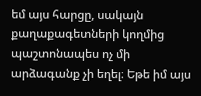եմ այս հարցը, սակայն քաղաքագետների կողմից պաշտոնապես ոչ մի արձագանք չի եղել։ Եթե իմ այս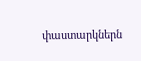փաստարկներն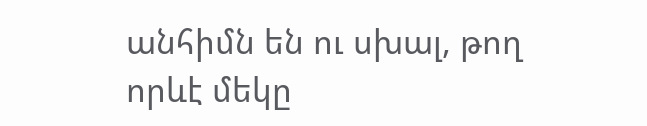անհիմն են ու սխալ, թող որևէ մեկը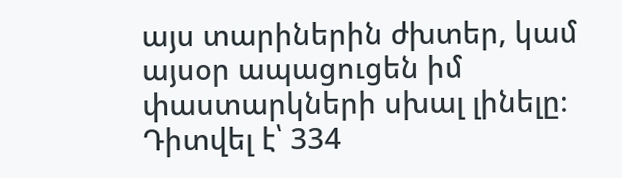այս տարիներին ժխտեր, կամ այսօր ապացուցեն իմ փաստարկների սխալ լինելը։
Դիտվել է՝ 334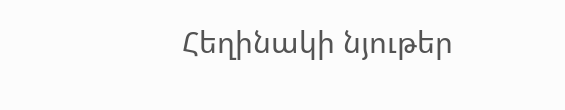Հեղինակի նյութեր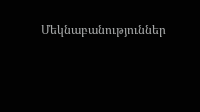Մեկնաբանություններ